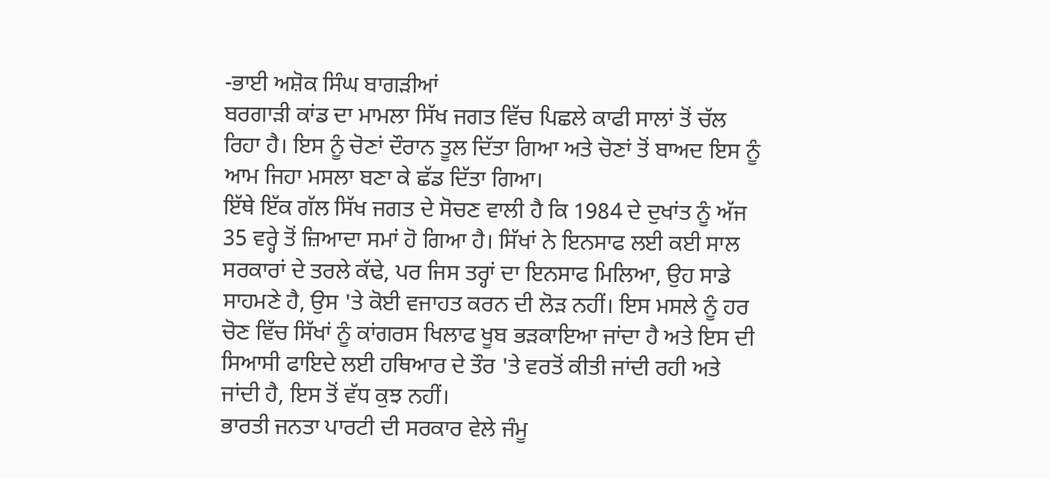-ਭਾਈ ਅਸ਼ੋਕ ਸਿੰਘ ਬਾਗੜੀਆਂ
ਬਰਗਾੜੀ ਕਾਂਡ ਦਾ ਮਾਮਲਾ ਸਿੱਖ ਜਗਤ ਵਿੱਚ ਪਿਛਲੇ ਕਾਫੀ ਸਾਲਾਂ ਤੋਂ ਚੱਲ ਰਿਹਾ ਹੈ। ਇਸ ਨੂੰ ਚੋਣਾਂ ਦੌਰਾਨ ਤੂਲ ਦਿੱਤਾ ਗਿਆ ਅਤੇ ਚੋਣਾਂ ਤੋਂ ਬਾਅਦ ਇਸ ਨੂੰ ਆਮ ਜਿਹਾ ਮਸਲਾ ਬਣਾ ਕੇ ਛੱਡ ਦਿੱਤਾ ਗਿਆ।
ਇੱਥੇ ਇੱਕ ਗੱਲ ਸਿੱਖ ਜਗਤ ਦੇ ਸੋਚਣ ਵਾਲੀ ਹੈ ਕਿ 1984 ਦੇ ਦੁਖਾਂਤ ਨੂੰ ਅੱਜ 35 ਵਰ੍ਹੇ ਤੋਂ ਜ਼ਿਆਦਾ ਸਮਾਂ ਹੋ ਗਿਆ ਹੈ। ਸਿੱਖਾਂ ਨੇ ਇਨਸਾਫ ਲਈ ਕਈ ਸਾਲ ਸਰਕਾਰਾਂ ਦੇ ਤਰਲੇ ਕੱਢੇ, ਪਰ ਜਿਸ ਤਰ੍ਹਾਂ ਦਾ ਇਨਸਾਫ ਮਿਲਿਆ, ਉਹ ਸਾਡੇ ਸਾਹਮਣੇ ਹੈ, ਉਸ 'ਤੇ ਕੋਈ ਵਜਾਹਤ ਕਰਨ ਦੀ ਲੋੜ ਨਹੀਂ। ਇਸ ਮਸਲੇ ਨੂੰ ਹਰ ਚੋਣ ਵਿੱਚ ਸਿੱਖਾਂ ਨੂੰ ਕਾਂਗਰਸ ਖਿਲਾਫ ਖੂਬ ਭੜਕਾਇਆ ਜਾਂਦਾ ਹੈ ਅਤੇ ਇਸ ਦੀ ਸਿਆਸੀ ਫਾਇਦੇ ਲਈ ਹਥਿਆਰ ਦੇ ਤੌਰ 'ਤੇ ਵਰਤੋਂ ਕੀਤੀ ਜਾਂਦੀ ਰਹੀ ਅਤੇ ਜਾਂਦੀ ਹੈ, ਇਸ ਤੋਂ ਵੱਧ ਕੁਝ ਨਹੀਂ।
ਭਾਰਤੀ ਜਨਤਾ ਪਾਰਟੀ ਦੀ ਸਰਕਾਰ ਵੇਲੇ ਜੰਮੂ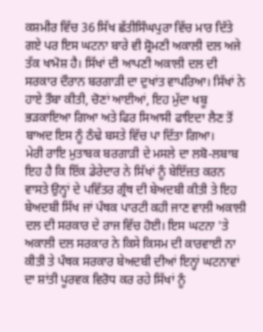ਕਸ਼ਮੀਰ ਵਿੱਚ 36 ਸਿੱਖ ਛੱਤੀਸਿੰਘਪੁਰਾ ਵਿੱਚ ਮਾਰ ਦਿੱਤੇ ਗਏ ਪਰ ਇਸ ਘਟਨਾ ਬਾਰੇ ਵੀ ਸ਼੍ਰੋਮਣੀ ਅਕਾਲੀ ਦਲ ਅਜੇ ਤੱਕ ਖਾਮੋਸ਼ ਹੈ। ਸਿੱਖਾਂ ਦੀ ਆਪਣੀ ਅਕਾਲੀ ਦਲ ਦੀ ਸਰਕਾਰ ਦੌਰਾਨ ਬਰਗਾੜੀ ਦਾ ਦੁਖਾਂਤ ਵਾਪਰਿਆ। ਸਿੱਖਾਂ ਨੇ ਹਾਏ ਤੌਬਾ ਕੀਤੀ, ਚੋਣਾਂ ਆਈਆਂ, ਇਹ ਮੁੱਦਾ ਖਬੂ ਭੜਕਾਇਆ ਗਿਆ ਅਤੇ ਫਿਰ ਸਿਆਸੀ ਫਾਇਦਾ ਲੈਣ ਤੋਂ ਬਾਅਦ ਇਸ ਨੂੰ ਠੰਢੇ ਬਸਤੇ ਵਿੱਚ ਪਾ ਦਿੱਤਾ ਗਿਆ।
ਮੇਰੀ ਰਾਇ ਮੁਤਾਬਕ ਬਰਗਾੜੀ ਦੇ ਮਸਲੇ ਦਾ ਲਬੋ-ਲਬਾਬ ਇਹ ਹੈ ਕਿ ਇੱਕ ਡੇਰੇਦਾਰ ਨੇ ਸਿੱਖਾਂ ਨੂੰ ਬੇਇੱਜ਼ਤ ਕਰਨ ਵਾਸਤੇ ਉਨ੍ਹਾਂ ਦੇ ਪਵਿੱਤਰ ਗ੍ਰੰਥ ਦੀ ਬੇਅਦਬੀ ਕੀਤੀ ਤੇ ਇਹ ਬੇਅਦਬੀ ਸਿੱਖ ਜਾਂ ਪੰਥਕ ਪਾਰਟੀ ਕਹੀ ਜਾਣ ਵਾਲੀ ਅਕਾਲੀ ਦਲ ਦੀ ਸਰਕਾਰ ਦੇ ਰਾਜ ਵਿੱਚ ਹੋਈ। ਇਸ ਘਟਨਾ 'ਤੇ ਅਕਾਲੀ ਦਲ ਸਰਕਾਰ ਨੇ ਕਿਸੇ ਕਿਸਮ ਦੀ ਕਾਰਵਾਈ ਨਾ ਕੀਤੀ ਤੇ ਪੰਥਕ ਸਰਕਾਰ ਬੇਅਦਬੀ ਦੀਆਂ ਇਨ੍ਹਾਂ ਘਟਨਾਵਾਂ ਦਾ ਸ਼ਾਂਤੀ ਪੂਰਵਕ ਵਿਰੋਧ ਕਰ ਰਹੇ ਸਿੱਖਾਂ ਨੂੰ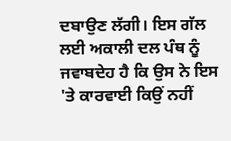ਦਬਾਉਣ ਲੱਗੀ। ਇਸ ਗੱਲ ਲਈ ਅਕਾਲੀ ਦਲ ਪੰਥ ਨੂੰ ਜਵਾਬਦੇਹ ਹੈ ਕਿ ਉਸ ਨੇ ਇਸ 'ਤੇ ਕਾਰਵਾਈ ਕਿਉਂ ਨਹੀਂ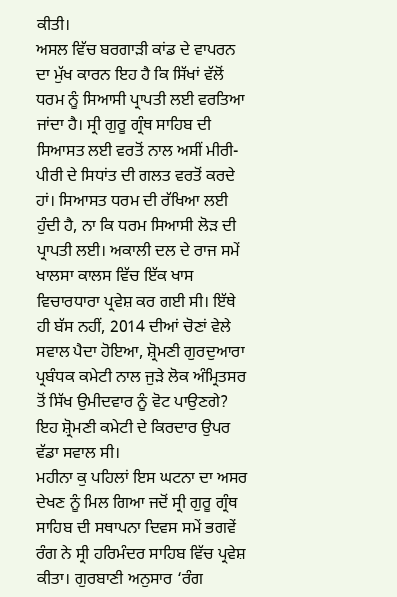ਕੀਤੀ।
ਅਸਲ ਵਿੱਚ ਬਰਗਾੜੀ ਕਾਂਡ ਦੇ ਵਾਪਰਨ ਦਾ ਮੁੱਖ ਕਾਰਨ ਇਹ ਹੈ ਕਿ ਸਿੱਖਾਂ ਵੱਲੋਂ ਧਰਮ ਨੂੰ ਸਿਆਸੀ ਪ੍ਰਾਪਤੀ ਲਈ ਵਰਤਿਆ ਜਾਂਦਾ ਹੈ। ਸ੍ਰੀ ਗੁਰੂ ਗ੍ਰੰਥ ਸਾਹਿਬ ਦੀ ਸਿਆਸਤ ਲਈ ਵਰਤੋਂ ਨਾਲ ਅਸੀਂ ਮੀਰੀ-ਪੀਰੀ ਦੇ ਸਿਧਾਂਤ ਦੀ ਗਲਤ ਵਰਤੋਂ ਕਰਦੇ ਹਾਂ। ਸਿਆਸਤ ਧਰਮ ਦੀ ਰੱਖਿਆ ਲਈ ਹੁੰਦੀ ਹੈ, ਨਾ ਕਿ ਧਰਮ ਸਿਆਸੀ ਲੋੜ ਦੀ ਪ੍ਰਾਪਤੀ ਲਈ। ਅਕਾਲੀ ਦਲ ਦੇ ਰਾਜ ਸਮੇਂ ਖਾਲਸਾ ਕਾਲਸ ਵਿੱਚ ਇੱਕ ਖਾਸ ਵਿਚਾਰਧਾਰਾ ਪ੍ਰਵੇਸ਼ ਕਰ ਗਈ ਸੀ। ਇੱਥੇ ਹੀ ਬੱਸ ਨਹੀਂ, 2014 ਦੀਆਂ ਚੋਣਾਂ ਵੇਲੇ ਸਵਾਲ ਪੈਦਾ ਹੋਇਆ, ਸ਼੍ਰੋਮਣੀ ਗੁਰਦੁਆਰਾ ਪ੍ਰਬੰਧਕ ਕਮੇਟੀ ਨਾਲ ਜੁੜੇ ਲੋਕ ਅੰਮ੍ਰਿਤਸਰ ਤੋਂ ਸਿੱਖ ਉਮੀਦਵਾਰ ਨੂੰ ਵੋਟ ਪਾਉਣਗੇ? ਇਹ ਸ਼੍ਰੋਮਣੀ ਕਮੇਟੀ ਦੇ ਕਿਰਦਾਰ ਉਪਰ ਵੱਡਾ ਸਵਾਲ ਸੀ।
ਮਹੀਨਾ ਕੁ ਪਹਿਲਾਂ ਇਸ ਘਟਨਾ ਦਾ ਅਸਰ ਦੇਖਣ ਨੂੰ ਮਿਲ ਗਿਆ ਜਦੋਂ ਸ੍ਰੀ ਗੁਰੂ ਗ੍ਰੰਥ ਸਾਹਿਬ ਦੀ ਸਥਾਪਨਾ ਦਿਵਸ ਸਮੇਂ ਭਗਵੇਂ ਰੰਗ ਨੇ ਸ੍ਰੀ ਹਰਿਮੰਦਰ ਸਾਹਿਬ ਵਿੱਚ ਪ੍ਰਵੇਸ਼ ਕੀਤਾ। ਗੁਰਬਾਣੀ ਅਨੁਸਾਰ ‘ਰੰਗ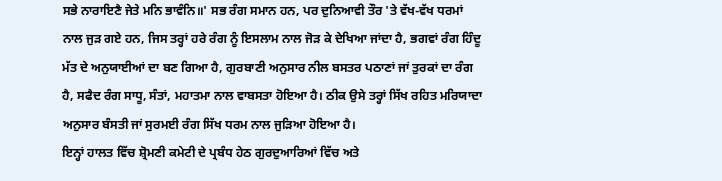ਸਭੇ ਨਾਰਾਇਣੈ ਜੇਤੇ ਮਨਿ ਭਾਵੰਨਿ॥' ਸਭ ਰੰਗ ਸਮਾਨ ਹਨ, ਪਰ ਦੁਨਿਆਵੀ ਤੌਰ 'ਤੇ ਵੱਖ-ਵੱਖ ਧਰਮਾਂ ਨਾਲ ਜੁੜ ਗਏ ਹਨ, ਜਿਸ ਤਰ੍ਹਾਂ ਹਰੇ ਰੰਗ ਨੂੰ ਇਸਲਾਮ ਨਾਲ ਜੋੜ ਕੇ ਦੇਖਿਆ ਜਾਂਦਾ ਹੈ, ਭਗਵਾਂ ਰੰਗ ਹਿੰਦੂ ਮੱਤ ਦੇ ਅਨੁਯਾਈਆਂ ਦਾ ਬਣ ਗਿਆ ਹੈ, ਗੁਰਬਾਣੀ ਅਨੁਸਾਰ ਨੀਲ ਬਸਤਰ ਪਠਾਣਾਂ ਜਾਂ ਤੁਰਕਾਂ ਦਾ ਰੰਗ ਹੈ, ਸਫੈਦ ਰੰਗ ਸਾਧੂ, ਸੰਤਾਂ, ਮਹਾਤਮਾ ਨਾਲ ਵਾਬਸਤਾ ਹੋਇਆ ਹੈ। ਠੀਕ ਉਸੇ ਤਰ੍ਹਾਂ ਸਿੱਖ ਰਹਿਤ ਮਰਿਯਾਦਾ ਅਨੁਸਾਰ ਬੰਸਤੀ ਜਾਂ ਸੁਰਮਈ ਰੰਗ ਸਿੱਖ ਧਰਮ ਨਾਲ ਜੁੜਿਆ ਹੋਇਆ ਹੈ।
ਇਨ੍ਹਾਂ ਹਾਲਤ ਵਿੱਚ ਸ਼੍ਰੋਮਣੀ ਕਮੇਟੀ ਦੇ ਪ੍ਰਬੰਧ ਹੇਠ ਗੁਰਦੁਆਰਿਆਂ ਵਿੱਚ ਅਤੇ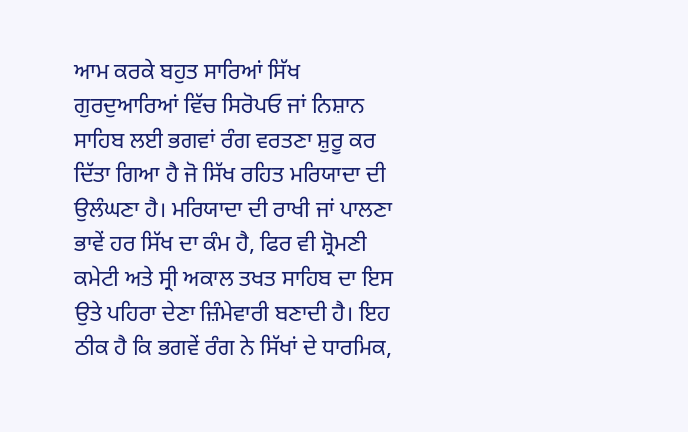ਆਮ ਕਰਕੇ ਬਹੁਤ ਸਾਰਿਆਂ ਸਿੱਖ ਗੁਰਦੁਆਰਿਆਂ ਵਿੱਚ ਸਿਰੋਪਓ ਜਾਂ ਨਿਸ਼ਾਨ ਸਾਹਿਬ ਲਈ ਭਗਵਾਂ ਰੰਗ ਵਰਤਣਾ ਸ਼ੁਰੂ ਕਰ ਦਿੱਤਾ ਗਿਆ ਹੈ ਜੋ ਸਿੱਖ ਰਹਿਤ ਮਰਿਯਾਦਾ ਦੀ ਉਲੰਘਣਾ ਹੈ। ਮਰਿਯਾਦਾ ਦੀ ਰਾਖੀ ਜਾਂ ਪਾਲਣਾ ਭਾਵੇਂ ਹਰ ਸਿੱਖ ਦਾ ਕੰਮ ਹੈ, ਫਿਰ ਵੀ ਸ਼੍ਰੋਮਣੀ ਕਮੇਟੀ ਅਤੇ ਸ੍ਰੀ ਅਕਾਲ ਤਖਤ ਸਾਹਿਬ ਦਾ ਇਸ ਉਤੇ ਪਹਿਰਾ ਦੇਣਾ ਜ਼ਿੰਮੇਵਾਰੀ ਬਣਾਦੀ ਹੈ। ਇਹ ਠੀਕ ਹੈ ਕਿ ਭਗਵੇਂ ਰੰਗ ਨੇ ਸਿੱਖਾਂ ਦੇ ਧਾਰਮਿਕ,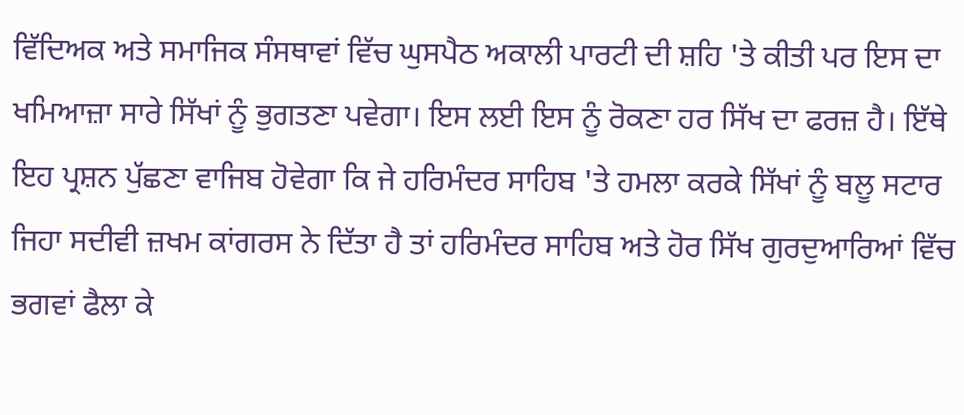ਵਿੱਦਿਅਕ ਅਤੇ ਸਮਾਜਿਕ ਸੰਸਥਾਵਾਂ ਵਿੱਚ ਘੁਸਪੈਠ ਅਕਾਲੀ ਪਾਰਟੀ ਦੀ ਸ਼ਹਿ 'ਤੇ ਕੀਤੀ ਪਰ ਇਸ ਦਾ ਖਮਿਆਜ਼ਾ ਸਾਰੇ ਸਿੱਖਾਂ ਨੂੰ ਭੁਗਤਣਾ ਪਵੇਗਾ। ਇਸ ਲਈ ਇਸ ਨੂੰ ਰੋਕਣਾ ਹਰ ਸਿੱਖ ਦਾ ਫਰਜ਼ ਹੈ। ਇੱਥੇ ਇਹ ਪ੍ਰਸ਼ਨ ਪੁੱਛਣਾ ਵਾਜਿਬ ਹੋਵੇਗਾ ਕਿ ਜੇ ਹਰਿਮੰਦਰ ਸਾਹਿਬ 'ਤੇ ਹਮਲਾ ਕਰਕੇ ਸਿੱਖਾਂ ਨੂੰ ਬਲੂ ਸਟਾਰ ਜਿਹਾ ਸਦੀਵੀ ਜ਼ਖਮ ਕਾਂਗਰਸ ਨੇ ਦਿੱਤਾ ਹੈ ਤਾਂ ਹਰਿਮੰਦਰ ਸਾਹਿਬ ਅਤੇ ਹੋਰ ਸਿੱਖ ਗੁਰਦੁਆਰਿਆਂ ਵਿੱਚ ਭਗਵਾਂ ਫੈਲਾ ਕੇ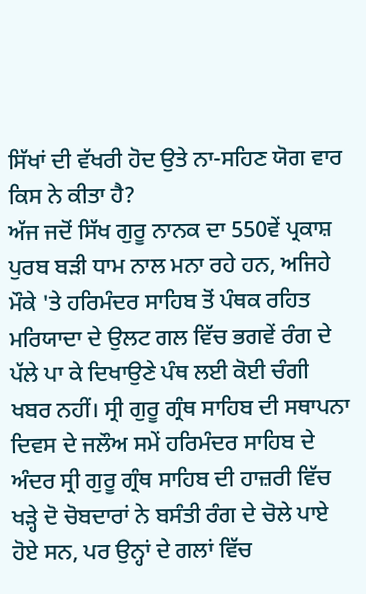ਸਿੱਖਾਂ ਦੀ ਵੱਖਰੀ ਹੋਦ ਉਤੇ ਨਾ-ਸਹਿਣ ਯੋਗ ਵਾਰ ਕਿਸ ਨੇ ਕੀਤਾ ਹੈ?
ਅੱਜ ਜਦੋਂ ਸਿੱਖ ਗੁਰੂ ਨਾਨਕ ਦਾ 550ਵੇਂ ਪ੍ਰਕਾਸ਼ ਪੁਰਬ ਬੜੀ ਧਾਮ ਨਾਲ ਮਨਾ ਰਹੇ ਹਨ, ਅਜਿਹੇ ਮੌਕੇ 'ਤੇ ਹਰਿਮੰਦਰ ਸਾਹਿਬ ਤੋਂ ਪੰਥਕ ਰਹਿਤ ਮਰਿਯਾਦਾ ਦੇ ਉਲਟ ਗਲ ਵਿੱਚ ਭਗਵੇਂ ਰੰਗ ਦੇ ਪੱਲੇ ਪਾ ਕੇ ਦਿਖਾਉਣੇ ਪੰਥ ਲਈ ਕੋਈ ਚੰਗੀ ਖਬਰ ਨਹੀਂ। ਸ੍ਰੀ ਗੁਰੂ ਗ੍ਰੰਥ ਸਾਹਿਬ ਦੀ ਸਥਾਪਨਾ ਦਿਵਸ ਦੇ ਜਲੌਅ ਸਮੇਂ ਹਰਿਮੰਦਰ ਸਾਹਿਬ ਦੇ ਅੰਦਰ ਸ੍ਰੀ ਗੁਰੂ ਗ੍ਰੰਥ ਸਾਹਿਬ ਦੀ ਹਾਜ਼ਰੀ ਵਿੱਚ ਖੜ੍ਹੇ ਦੋ ਚੋਬਦਾਰਾਂ ਨੇ ਬਸੰਤੀ ਰੰਗ ਦੇ ਚੋਲੇ ਪਾਏ ਹੋਏ ਸਨ, ਪਰ ਉਨ੍ਹਾਂ ਦੇ ਗਲਾਂ ਵਿੱਚ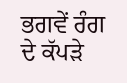ਭਗਵੇਂ ਰੰਗ ਦੇ ਕੱਪੜੇ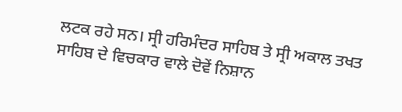ਲਟਕ ਰਹੇ ਸਨ। ਸ੍ਰੀ ਹਰਿਮੰਦਰ ਸਾਹਿਬ ਤੇ ਸ੍ਰੀ ਅਕਾਲ ਤਖਤ ਸਾਹਿਬ ਦੇ ਵਿਚਕਾਰ ਵਾਲੇ ਦੋਵੇਂ ਨਿਸ਼ਾਨ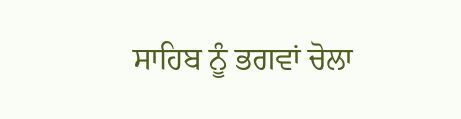ਸਾਹਿਬ ਨੂੰ ਭਗਵਾਂ ਚੋਲਾ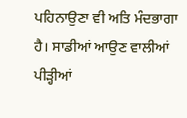ਪਹਿਨਾਉਣਾ ਵੀ ਅਤਿ ਮੰਦਭਾਗਾ ਹੈ। ਸਾਡੀਆਂ ਆਉਣ ਵਾਲੀਆਂ ਪੀੜ੍ਹੀਆਂ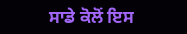ਸਾਡੇ ਕੋਲੋਂ ਇਸ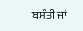ਬਸੰਤੀ ਜਾਂ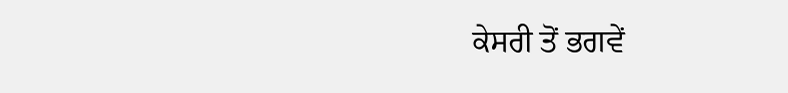ਕੇਸਰੀ ਤੋਂ ਭਗਵੇਂ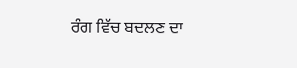ਰੰਗ ਵਿੱਚ ਬਦਲਣ ਦਾ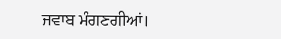ਜਵਾਬ ਮੰਗਣਗੀਆਂ।